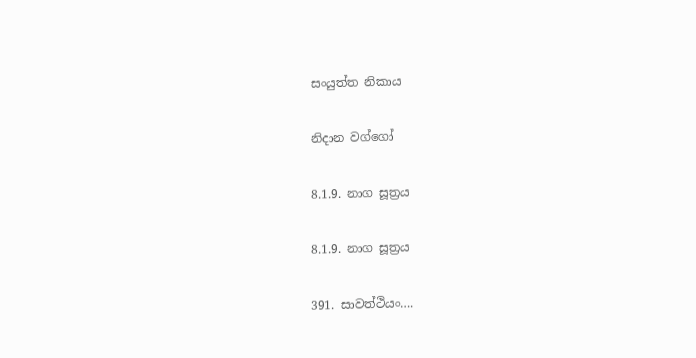සංයුත්ත නිකාය

නිදාන වග්ගෝ

8.1.9. නාග සූත්‍රය

8.1.9. නාග සූත්‍රය

391. සාවත්‌ථියං….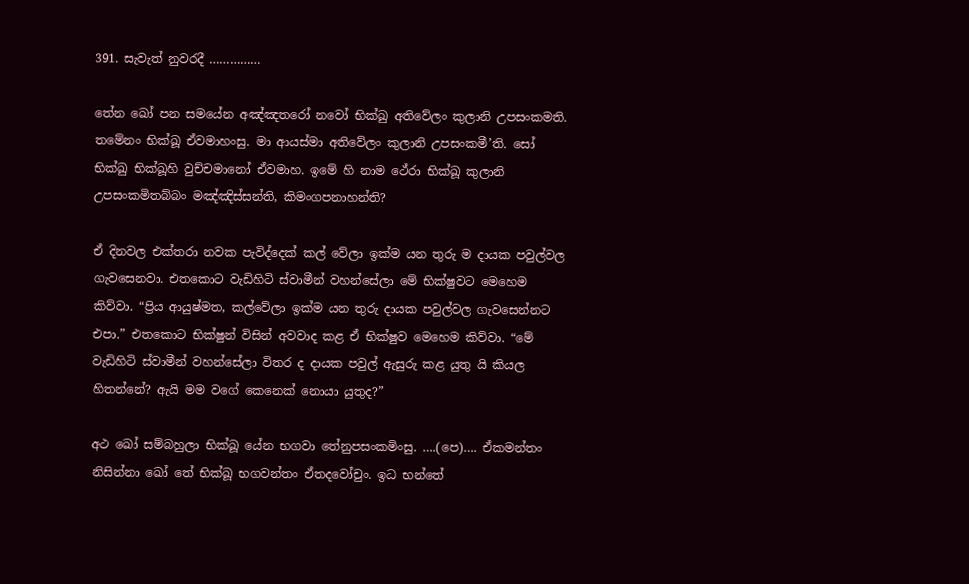391. සැවැත් නුවරදී ……………

තේන ඛෝ පන සමයේන අඤ්ඤතරෝ නවෝ භික්‌ඛු අතිවේලං කුලානි උපසංකමති. තමේනං භික්‌ඛූ ඒවමාහංසු. මා ආයස්‌මා අතිවේලං කුලානි උපසංකමී’ති. සෝ භික්‌ඛු භික්‌ඛූහි වුච්‌චමානෝ ඒවමාහ. ඉමේ හි නාම ථේරා භික්‌ඛූ කුලානි උපසංකමිතබ්‌බං මඤ්‌ඤිස්‌සන්‌ති, කිමංගපනාහන්‌ති?

ඒ දිනවල එක්තරා නවක පැවිද්දෙක් කල් වේලා ඉක්ම යන තුරු ම දායක පවුල්වල ගැවසෙනවා. එතකොට වැඩිහිටි ස්වාමීන් වහන්සේලා මේ භික්ෂුවට මෙහෙම කිව්වා. “ප්‍රිය ආයුෂ්මත, කල්වේලා ඉක්ම යන තුරු දායක පවුල්වල ගැවසෙන්නට එපා.” එතකොට භික්ෂුන් විසින් අවවාද කළ ඒ භික්ෂුව මෙහෙම කිව්වා. “මේ වැඩිහිටි ස්වාමීන් වහන්සේලා විතර ද දායක පවුල් ඇසුරු කළ යුතු යි කියල හිතන්නේ? ඇයි මම වගේ කෙනෙක් නොයා යුතුද?”

අථ ඛෝ සම්‌බහුලා භික්‌ඛූ යේන භගවා තේනුපසංකමිංසු. ….(පෙ)…. ඒකමන්තං නිසින්‌නා ඛෝ තේ භික්‌ඛූ භගවන්‌තං ඒතදවෝචුං. ඉධ භන්තේ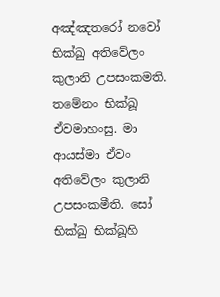අඤ්ඤතරෝ නවෝ භික්‌ඛු අතිවේලං කුලානි උපසංකමති. තමේනං භික්‌ඛූ ඒවමාහංසු. මා ආයස්‌මා ඒවං අතිවේලං කුලානි උපසංකමීති. සෝ භික්‌ඛු භික්‌ඛූහි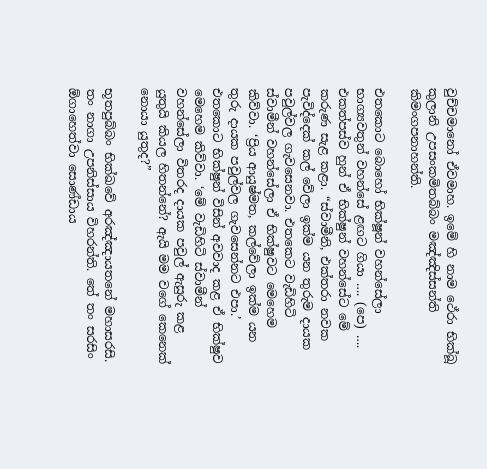වුච්‌චමානෝ ඒවමාහ. ඉමේ හි නාම ථේරා භික්‌ඛූ කුලානි උපසංකමිතබ්‌බං මඤ්‌ඤිස්‌සන්‌ති කිමංගපනාහන්‌ති.

එතකොට බොහෝ භික්ෂූන් වහන්සේලා භාග්‍යවතුන් වහන්සේ ළඟට ගියා …. (පෙ) …. එකත්පස්ව හුන් ඒ භික්ෂුන් වහන්සේට මේ කරුණ සැළ කළා. “ස්වාමීනි, එක්තරා නවක පැවිද්දෙක් කල් වේලා ඉක්ම යන තුරුම දායක පවුල්වල ගැවසෙනවා. එතකෙට වැඩිහිටි ස්වාමීන් වහන්සේලා ඒ භික්ෂුවට මෙහෙම කිව්වා. ‘ප්‍රිය ආයුෂ්මත, කල්වේලා ඉක්ම යන තුරු දායක පවුල්වල ගැවසෙන්නට එපා.’ එතකොට භික්ෂුන් විසින් අවවාද කළ ඒ භික්ෂුව මෙහෙම කිව්වා. ‘මේ වැඩිහිටි ස්වාමීන් වහන්සේලා විතරද දායක පවුල් ඇසුරු කළ යුතුයි කියල හිතන්නේ? ඇයි මම වගේ කෙනෙක් නොයා යුතුද?”

භූතපුබ්‌බං භික්ඛවේ අරඤ්‌ඤායතනේ මහාසරසි. තං නාගා උපනිස්‌සාය විහරන්‌ති. තේ තං සරසිං ඕගාහෙත්‌වා සොණ්‌ඩාය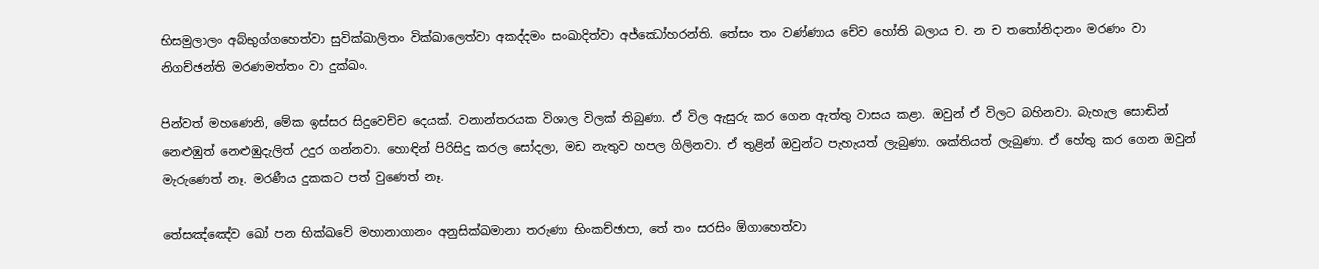භිසමුලාලං අබ්‌භුග්ගහෙත්‌වා සුවික්‌ඛාලිතං වික්‌ඛාලෙත්‌වා අකද්‌දමං සංඛාදිත්‌වා අජ්‌ඣෝහරන්‌ති. තේසං තං වණ්‌ණාය චේව හෝති බලාය ච. න ච තතෝනිදානං මරණං වා නිගච්‌ඡන්‌ති මරණමත්‌තං වා දුක්‌ඛං.

පින්වත් මහණෙනි, මේක ඉස්සර සිදුවෙච්ච දෙයක්. වනාන්තරයක විශාල විලක් තිබුණා. ඒ විල ඇසුරු කර ගෙන ඇත්තු වාසය කළා. ඔවුන් ඒ විලට බහිනවා. බැහැල සොඬින් නෙළුඹුත් නෙළුඹුදැලිත් උදුර ගන්නවා. හොඳින් පිරිසිදු කරල සෝදලා, මඩ නැතුව හපල ගිලිනවා. ඒ තුළින් ඔවුන්ට පැහැයත් ලැබුණා. ශක්තියත් ලැබුණා. ඒ හේතු කර ගෙන ඔවුන් මැරුණෙත් නෑ. මරණීය දුකකට පත් වුණෙත් නෑ.

තේසඤ්ඤේව ඛෝ පන භික්ඛවේ මහානාගානං අනුසික්‌ඛමානා තරුණා භිං‌කච්‌ඡාපා, තේ තං සරසිං ඕගාහෙත්‌වා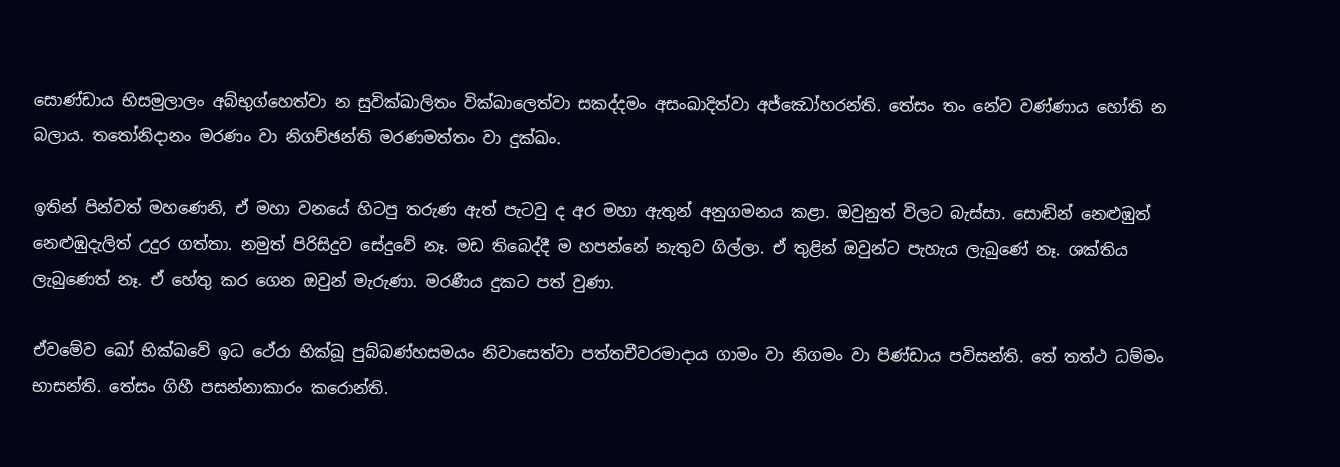සොණ්‌ඩාය භිසමුලාලං අබ්‌භුග්හෙත්‌වා න සුවික්‌ඛාලිතං වික්‌ඛාලෙත්‌වා සකද්‌දමං අසංඛාදිත්‌වා අජ්‌ඣෝහරන්‌ති. තේසං තං නේව වණ්‌ණාය හෝති න බලාය. තතෝනිදානං මරණං වා නිගච්‌ඡන්‌ති මරණමත්‌තං වා දුක්‌ඛං.

ඉතින් පින්වත් මහණෙනි, ඒ මහා වනයේ හිටපු තරුණ ඇත් පැටවු ද අර මහා ඇතුන් අනුගමනය කළා. ඔවුනුත් විලට බැස්සා. සොඬින් නෙළුඹුත් නෙළුඹුදැලිත් උදුර ගත්තා. නමුත් පිරිසිදුව සේදුවේ නෑ. මඩ තිබෙද්දී ම හපන්නේ නැතුව ගිල්ලා. ඒ තුළින් ඔවුන්ට පැහැය ලැබුණේ නෑ. ශක්තිය ලැබුණෙත් නෑ. ඒ හේතු කර ගෙන ඔවුන් මැරුණා. මරණීය දුකට පත් වුණා.

ඒවමේව ඛෝ භික්ඛවේ ඉධ ථේරා භික්‌ඛූ පුබ්‌බණ්‌හසමයං නිවාසෙත්‌වා පත්‌තචීවරමාදාය ගාමං වා නිගමං වා පිණ්‌ඩාය පවිසන්‌ති. තේ තත්‌ථ ධම්‌මං භාසන්‌ති. තේසං ගිහී පසන්‌නාකාරං කරොන්‌ති.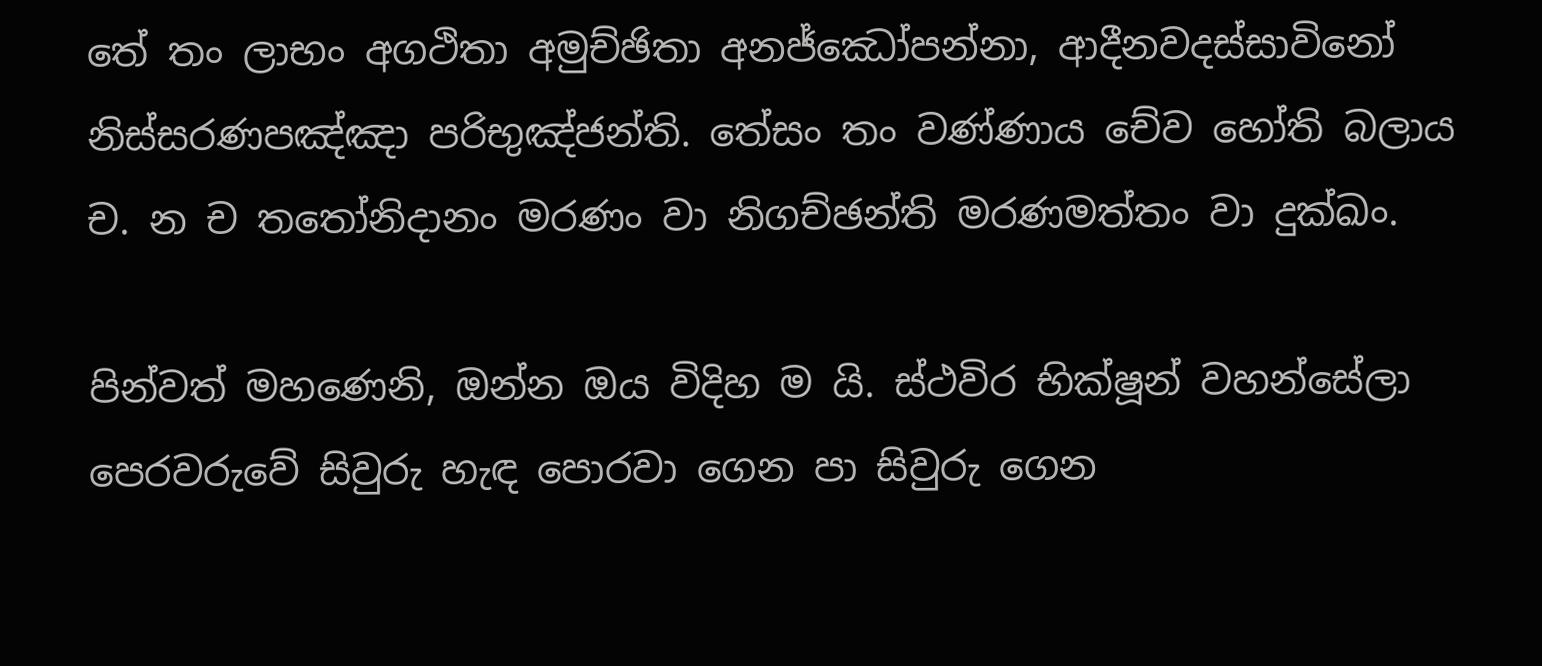තේ තං ලාභං අගථිතා අමුච්‌ඡිතා අනජ්‌ඣෝපන්‌නා, ආදීනවදස්‌සාවිනෝ නිස්‌සරණපඤ්‌ඤා පරිභුඤ්‌ජන්‌ති. තේසං තං වණ්‌ණාය චේව හෝති බලාය ච. න ච තතෝනිදානං මරණං වා නිගච්‌ඡන්‌ති මරණමත්‌තං වා දුක්‌ඛං.

පින්වත් මහණෙනි, ඔන්න ඔය විදිහ ම යි. ස්ථවිර භික්ෂූන් වහන්සේලා පෙරවරුවේ සිවුරු හැඳ පොරවා ගෙන පා සිවුරු ගෙන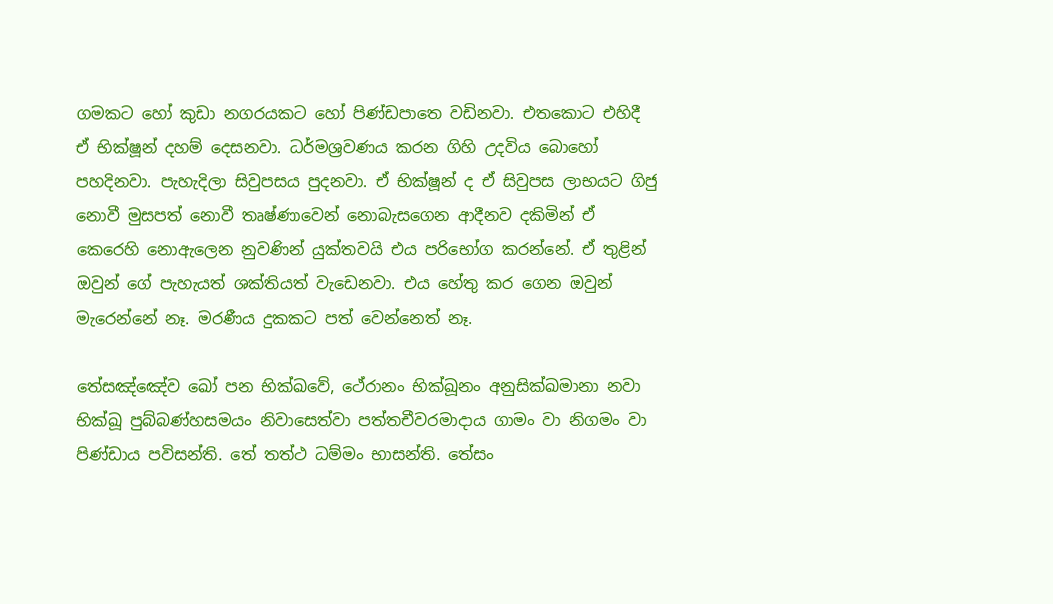ගමකට හෝ කුඩා නගරයකට හෝ පිණ්ඩපාතෙ වඩිනවා. එතකොට එහිදී ඒ භික්ෂූන් දහම් දෙසනවා. ධර්මශ්‍රවණය කරන ගිහි උදවිය බොහෝ පහදිනවා. පැහැදිලා සිවුපසය පුදනවා. ඒ භික්ෂූන් ද ඒ සිවුපස ලාභයට ගිජු නොවී මුසපත් නොවී තෘෂ්ණාවෙන් නොබැසගෙන ආදීනව දකිමින් ඒ කෙරෙහි නොඇලෙන නුවණින් යුක්තවයි එය පරිභෝග කරන්නේ. ඒ තුළින් ඔවුන් ගේ පැහැයත් ශක්තියත් වැඩෙනවා. එය හේතු කර ගෙන ඔවුන් මැරෙන්නේ නෑ. මරණීය දුකකට පත් වෙන්නෙත් නෑ.

තේසඤ්ඤේව ඛෝ පන භික්ඛවේ, ථේරානං භික්‌ඛූනං අනුසික්‌ඛමානා නවා භික්‌ඛූ පුබ්‌බණ්‌හසමයං නිවාසෙත්‌වා පත්‌තචීවරමාදාය ගාමං වා නිගමං වා පිණ්‌ඩාය පවිසන්‌ති. තේ තත්‌ථ ධම්‌මං භාසන්‌ති. තේසං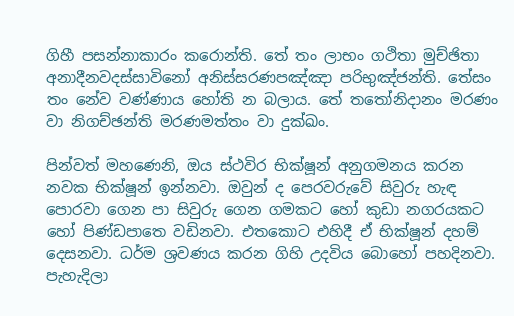ගිහී පසන්‌නාකාරං කරොන්‌ති. තේ තං ලාභං ගථිතා මුච්‌ඡිතා අනාදීනවදස්‌සාවිනෝ අනිස්‌සරණපඤ්‌ඤා පරිභුඤ්‌ජන්‌ති. තේසං තං නේව වණ්‌ණාය හෝති න බලාය. තේ තතෝනිදානං මරණං වා නිගච්‌ඡන්‌ති මරණමත්‌තං වා දුක්‌ඛං.

පින්වත් මහණෙනි, ඔය ස්ථවිර භික්ෂූන් අනුගමනය කරන නවක භික්ෂූන් ඉන්නවා. ඔවුන් ද පෙරවරුවේ සිවුරු හැඳ පොරවා ගෙන පා සිවුරු ගෙන ගමකට හෝ කුඩා නගරයකට හෝ පිණ්ඩපාතෙ වඩිනවා. එතකොට එහිදී ඒ භික්ෂූන් දහම් දෙසනවා. ධර්ම ශ්‍රවණය කරන ගිහි උදවිය බොහෝ පහදිනවා. පැහැදිලා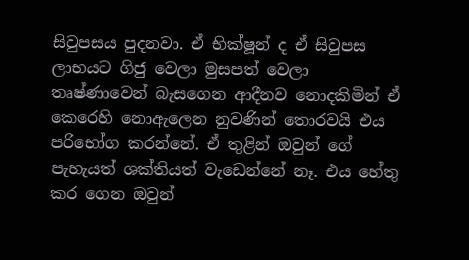සිවුපසය පුදනවා. ඒ භික්ෂූන් ද ඒ සිවුපස ලාභයට ගිජු වෙලා මුසපත් වෙලා තෘෂ්ණාවෙන් බැසගෙන ආදීනව නොදකිමින් ඒ කෙරෙහි නොඇලෙන නුවණින් තොරවයි එය පරිභෝග කරන්නේ. ඒ තුළින් ඔවුන් ගේ පැහැයත් ශක්තියත් වැඩෙන්නේ නෑ. එය හේතු කර ගෙන ඔවුන්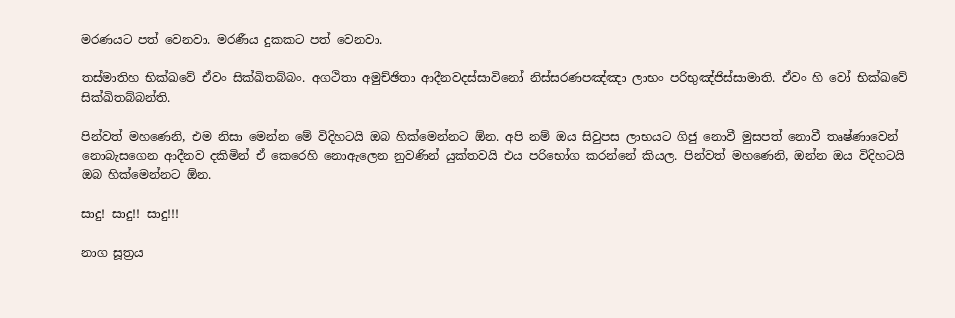මරණයට පත් වෙනවා. මරණීය දුකකට පත් වෙනවා.

තස්‌මාතිහ භික්ඛවේ ඒවං සික්‌ඛිතබ්‌බං. අගථිතා අමුච්‌ඡිතා ආදීනවදස්‌සාවිනෝ නිස්‌සරණපඤ්‌ඤා ලාභං පරිභුඤ්‌ජිස්‌සාමාති. ඒවං හි වෝ භික්ඛවේ සික්‌ඛිතබ්‌බන්‌ති.

පින්වත් මහණෙනි, එම නිසා මෙන්න මේ විදිහටයි ඔබ හික්මෙන්නට ඕන. අපි නම් ඔය සිවුපස ලාභයට ගිජු නොවී මුසපත් නොවී තෘෂ්ණාවෙන් නොබැසගෙන ආදීනව දකිමින් ඒ කෙරෙහි නොඇලෙන නුවණින් යුක්තවයි එය පරිභෝග කරන්නේ කියල. පින්වත් මහණෙනි, ඔන්න ඔය විදිහටයි ඔබ හික්මෙන්නට ඕන.

සාදු! සාදු!! සාදු!!!

නාග සූත්‍රය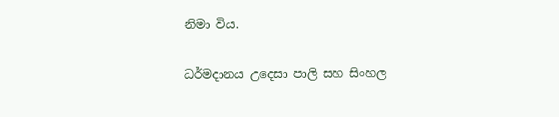නිමා විය.

ධර්මදානය උදෙසා පාලි සහ සිංහල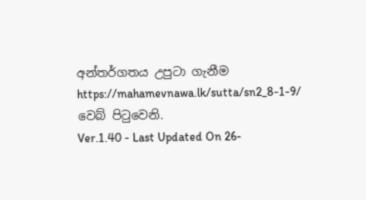අන්තර්ගතය උපුටා ගැනීම https://mahamevnawa.lk/sutta/sn2_8-1-9/ වෙබ් පිටුවෙනි.
Ver.1.40 - Last Updated On 26-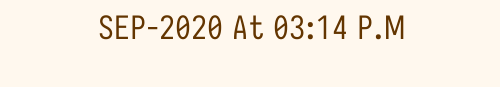SEP-2020 At 03:14 P.M